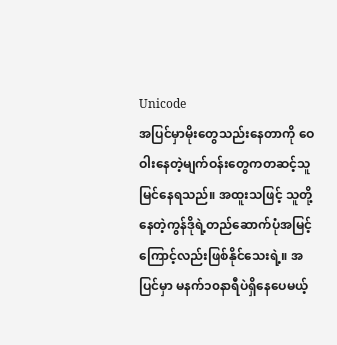Unicode
အပြင်မှာမိုးတွေသည်းနေတာကို ဝေဝါးနေတဲ့မျက်ဝန်းတွေကတဆင့်သူမြင်နေရသည်။ အထူးသဖြင့် သူတို့နေတဲ့ကွန်ဒိုရဲ့တည်ဆောက်ပုံအမြင့်ကြောင့်လည်းဖြစ်နိုင်သေးရဲ့။ အပြင်မှာ မနက်၁၀နာရီပဲရှိနေပေမယ့်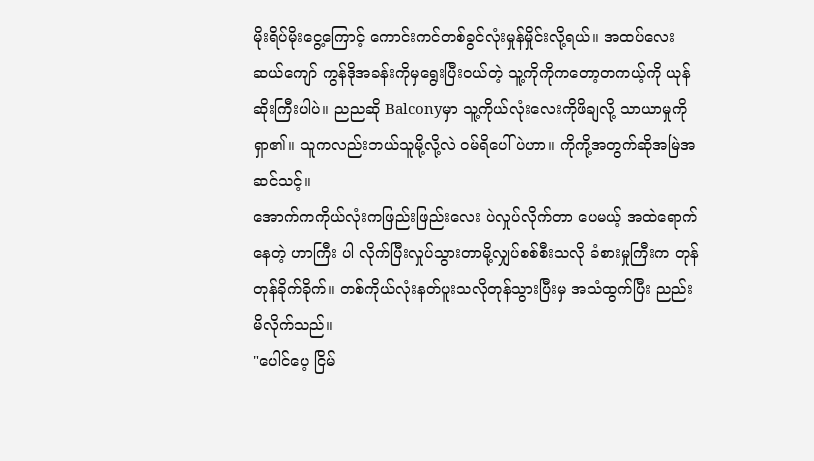မိုးရိပ်မိုးငွေ့ကြောင့် ကောင်းကင်တစ်ခွင်လုံးမှုန်မှိုင်းလို့ရယ်။ အထပ်လေးဆယ်ကျော် ကွန်ဒိုအခန်းကိုမှရွေးပြီး၀ယ်တဲ့ သူ့ကိုကိုကတော့တကယ့်ကို ယုန်ဆိုးကြီးပါပဲ။ ညညဆို Balconyမှာ သူ့ကိုယ်လုံးလေးကိုဖိချလို့ သာယာမှုကိုရှာ၏။ သူကလည်းဘယ်သူမို့လို့လဲ ဝမ်ရိပေါ်ပဲဟာ။ ကိုကို့အတွက်ဆိုအမြဲအဆင်သင့်။
အောက်ကကိုယ်လုံးကဖြည်းဖြည်းလေး ပဲလှုပ်လိုက်တာ ပေမယ့် အထဲရောက် နေတဲ့ ဟာကြီး ပါ လိုက်ပြီးလှုပ်သွားတာမို့လျှပ်စစ်စီးသလို ခံစားမှုကြီးက တုန်တုန်ခိုက်ခိုက်။ တစ်ကိုယ်လုံးနတ်ပူးသလိုတုန်သွားပြီးမှ အသံထွက်ပြီး ညည်းမိလိုက်သည်။
"ပေါင်ပေ့ ငြိမ်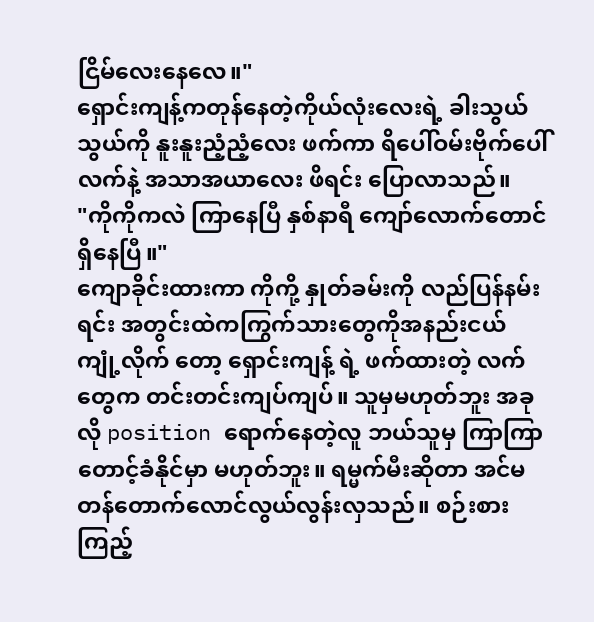ငြိမ်လေးနေလေ။"
ရှောင်းကျန့်ကတုန်နေတဲ့ကိုယ်လုံးလေးရဲ့ ခါးသွယ်သွယ်ကို နူးနူးညံ့ညံ့လေး ဖက်ကာ ရိပေါ်ဝမ်းဗိုက်ပေါ် လက်နဲ့ အသာအယာလေး ဖိရင်း ပြောလာသည်။
"ကိုကိုကလဲ ကြာနေပြီ နှစ်နာရီ ကျော်လောက်တောင် ရှိနေပြီ။"
ကျောခိုင်းထားကာ ကိုကို့ နှုတ်ခမ်းကို လည်ပြန်နမ်းရင်း အတွင်းထဲကကြွက်သားတွေကိုအနည်းငယ် ကျုံ့လိုက် တော့ ရှောင်းကျန့် ရဲ့ ဖက်ထားတဲ့ လက်တွေက တင်းတင်းကျပ်ကျပ်။ သူမှမဟုတ်ဘူး အခုလို position ရောက်နေတဲ့လူ ဘယ်သူမှ ကြာကြာတောင့်ခံနိုင်မှာ မဟုတ်ဘူး။ ရမ္မက်မီးဆိုတာ အင်မတန်တောက်လောင်လွယ်လွန်းလှသည်။ စဉ်းစားကြည့်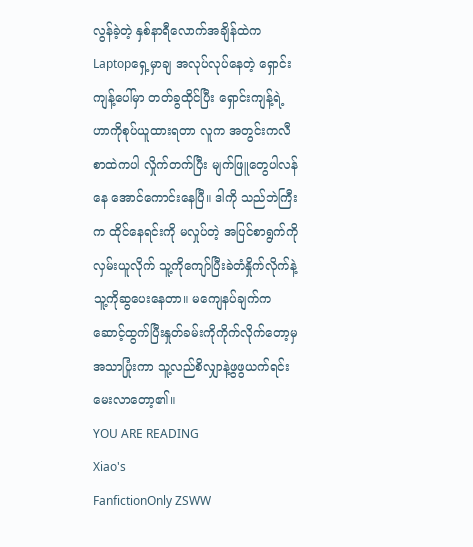လွန်ခဲ့တဲ့ နှစ်နာရီလောက်အချိန်ထဲကLaptopရှေ့မှာချ အလုပ်လုပ်နေတဲ့ ရှောင်းကျန့်ပေါ်မှာ တတ်ခွထိုင်ပြီး ရှောင်းကျန့်ရဲ့ဟာကိုစုပ်ယူထားရတာ လူက အတွင်းကလီစာထဲကပါ လှိုက်တက်ပြီး မျက်ဖြူတွေပါလန်နေ အောင်ကောင်းနေပြီ။ ဒါကို သည်ဘဲကြီးက ထိုင်နေရင်းကို မလှုပ်တဲ့ အပြင်စာရွက်ကို လှမ်းယူလိုက် သူ့ကိုကျော်ပြီးခဲတံနှိုက်လိုက်နဲ့သူ့ကိုဆွပေးနေတာ။ မကျေနပ်ချက်ကဆောင့်ထွက်ပြီးနှုတ်ခမ်းကိုကိုက်လိုက်တော့မှ အသာပြုံးကာ သူ့လည်စိလျှာနဲ့ဖွဖွယက်ရင်းမေးလာတော့၏။
YOU ARE READING
Xiao's
FanfictionOnly ZSWW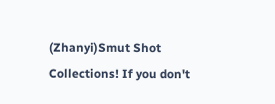(Zhanyi)Smut Shot Collections! If you don't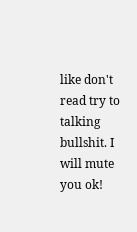like don't read try to talking bullshit. I will mute you ok!